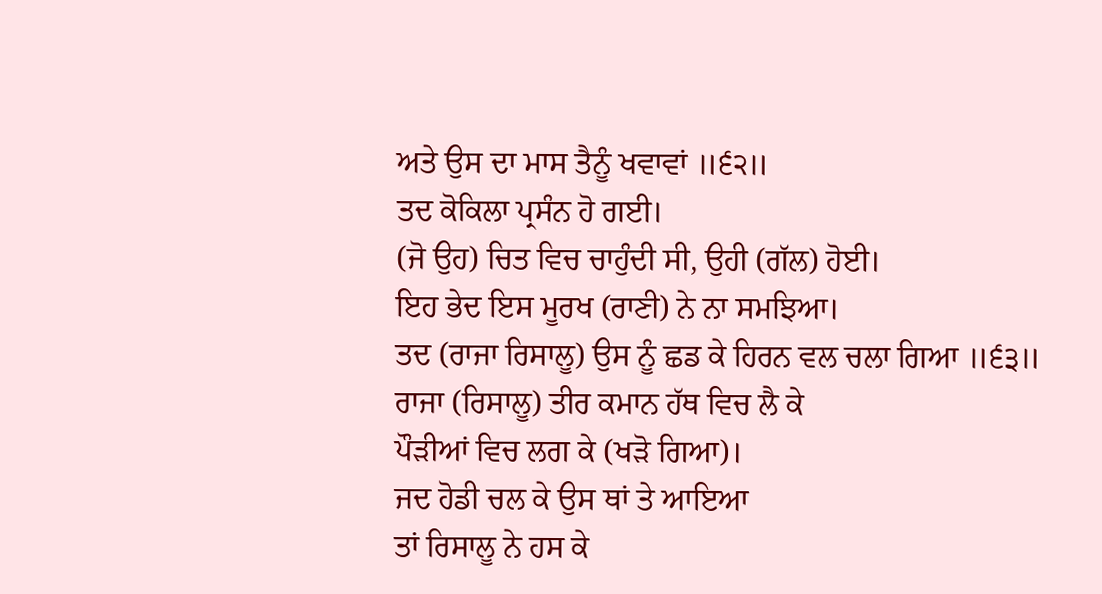ਅਤੇ ਉਸ ਦਾ ਮਾਸ ਤੈਨੂੰ ਖਵਾਵਾਂ ॥੬੨॥
ਤਦ ਕੋਕਿਲਾ ਪ੍ਰਸੰਨ ਹੋ ਗਈ।
(ਜੋ ਉਹ) ਚਿਤ ਵਿਚ ਚਾਹੁੰਦੀ ਸੀ, ਉਹੀ (ਗੱਲ) ਹੋਈ।
ਇਹ ਭੇਦ ਇਸ ਮੂਰਖ (ਰਾਣੀ) ਨੇ ਨਾ ਸਮਝਿਆ।
ਤਦ (ਰਾਜਾ ਰਿਸਾਲੂ) ਉਸ ਨੂੰ ਛਡ ਕੇ ਹਿਰਨ ਵਲ ਚਲਾ ਗਿਆ ॥੬੩॥
ਰਾਜਾ (ਰਿਸਾਲੂ) ਤੀਰ ਕਮਾਨ ਹੱਥ ਵਿਚ ਲੈ ਕੇ
ਪੌੜੀਆਂ ਵਿਚ ਲਗ ਕੇ (ਖੜੋ ਗਿਆ)।
ਜਦ ਹੋਡੀ ਚਲ ਕੇ ਉਸ ਥਾਂ ਤੇ ਆਇਆ
ਤਾਂ ਰਿਸਾਲੂ ਨੇ ਹਸ ਕੇ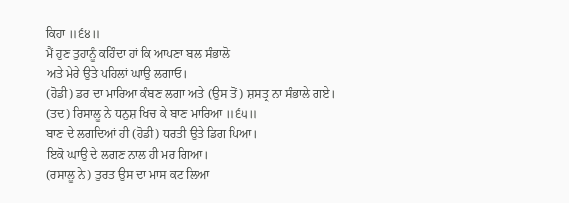ਕਿਹਾ ॥੬੪॥
ਮੈਂ ਹੁਣ ਤੁਹਾਨੂੰ ਕਹਿੰਦਾ ਹਾਂ ਕਿ ਆਪਣਾ ਬਲ ਸੰਭਾਲੋ
ਅਤੇ ਮੇਰੇ ਉਤੇ ਪਹਿਲਾਂ ਘਾਉ ਲਗਾਓ।
(ਹੋਡੀ) ਡਰ ਦਾ ਮਾਰਿਆ ਕੰਬਣ ਲਗਾ ਅਤੇ (ਉਸ ਤੋਂ) ਸ਼ਸਤ੍ਰ ਨਾ ਸੰਭਾਲੇ ਗਏ।
(ਤਦ) ਰਿਸਾਲੂ ਨੇ ਧਨੁਸ਼ ਖਿਚ ਕੇ ਬਾਣ ਮਾਰਿਆ ॥੬੫॥
ਬਾਣ ਦੇ ਲਗਦਿਆਂ ਹੀ (ਹੋਡੀ) ਧਰਤੀ ਉਤੇ ਡਿਗ ਪਿਆ।
ਇਕੋ ਘਾਉ ਦੇ ਲਗਣ ਨਾਲ ਹੀ ਮਰ ਗਿਆ।
(ਰਸਾਲੂ ਨੇ) ਤੁਰਤ ਉਸ ਦਾ ਮਾਸ ਕਟ ਲਿਆ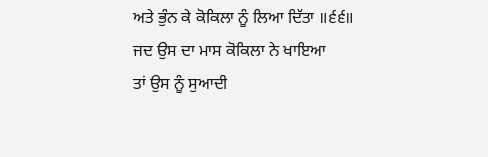ਅਤੇ ਭੁੰਨ ਕੇ ਕੋਕਿਲਾ ਨੂੰ ਲਿਆ ਦਿੱਤਾ ॥੬੬॥
ਜਦ ਉਸ ਦਾ ਮਾਸ ਕੋਕਿਲਾ ਨੇ ਖਾਇਆ
ਤਾਂ ਉਸ ਨੂੰ ਸੁਆਦੀ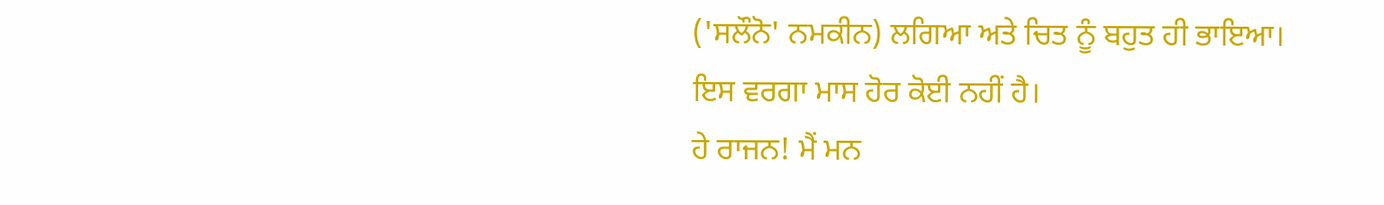('ਸਲੌਨੋ' ਨਮਕੀਨ) ਲਗਿਆ ਅਤੇ ਚਿਤ ਨੂੰ ਬਹੁਤ ਹੀ ਭਾਇਆ।
ਇਸ ਵਰਗਾ ਮਾਸ ਹੋਰ ਕੋਈ ਨਹੀਂ ਹੈ।
ਹੇ ਰਾਜਨ! ਮੈਂ ਮਨ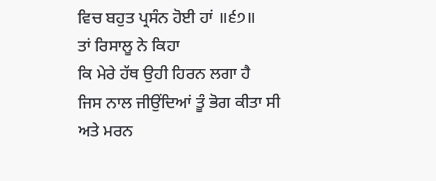ਵਿਚ ਬਹੁਤ ਪ੍ਰਸੰਨ ਹੋਈ ਹਾਂ ॥੬੭॥
ਤਾਂ ਰਿਸਾਲੂ ਨੇ ਕਿਹਾ
ਕਿ ਮੇਰੇ ਹੱਥ ਉਹੀ ਹਿਰਨ ਲਗਾ ਹੈ
ਜਿਸ ਨਾਲ ਜੀਉਂਦਿਆਂ ਤੂੰ ਭੋਗ ਕੀਤਾ ਸੀ
ਅਤੇ ਮਰਨ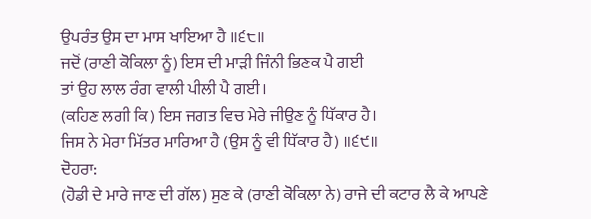ਉਪਰੰਤ ਉਸ ਦਾ ਮਾਸ ਖਾਇਆ ਹੈ ॥੬੮॥
ਜਦੋਂ (ਰਾਣੀ ਕੋਕਿਲਾ ਨੂੰ) ਇਸ ਦੀ ਮਾੜੀ ਜਿੰਨੀ ਭਿਣਕ ਪੈ ਗਈ
ਤਾਂ ਉਹ ਲਾਲ ਰੰਗ ਵਾਲੀ ਪੀਲੀ ਪੈ ਗਈ।
(ਕਹਿਣ ਲਗੀ ਕਿ) ਇਸ ਜਗਤ ਵਿਚ ਮੇਰੇ ਜੀਉਣ ਨੂੰ ਧਿੱਕਾਰ ਹੈ।
ਜਿਸ ਨੇ ਮੇਰਾ ਮਿੱਤਰ ਮਾਰਿਆ ਹੈ (ਉਸ ਨੂੰ ਵੀ ਧਿੱਕਾਰ ਹੈ) ॥੬੯॥
ਦੋਹਰਾ:
(ਹੋਡੀ ਦੇ ਮਾਰੇ ਜਾਣ ਦੀ ਗੱਲ) ਸੁਣ ਕੇ (ਰਾਣੀ ਕੋਕਿਲਾ ਨੇ) ਰਾਜੇ ਦੀ ਕਟਾਰ ਲੈ ਕੇ ਆਪਣੇ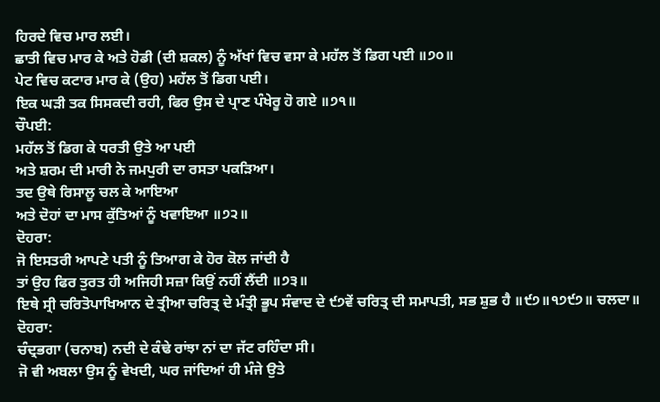ਹਿਰਦੇ ਵਿਚ ਮਾਰ ਲਈ।
ਛਾਤੀ ਵਿਚ ਮਾਰ ਕੇ ਅਤੇ ਹੋਡੀ (ਦੀ ਸ਼ਕਲ) ਨੂੰ ਅੱਖਾਂ ਵਿਚ ਵਸਾ ਕੇ ਮਹੱਲ ਤੋਂ ਡਿਗ ਪਈ ॥੭੦॥
ਪੇਟ ਵਿਚ ਕਟਾਰ ਮਾਰ ਕੇ (ਉਹ) ਮਹੱਲ ਤੋਂ ਡਿਗ ਪਈ।
ਇਕ ਘੜੀ ਤਕ ਸਿਸਕਦੀ ਰਹੀ, ਫਿਰ ਉਸ ਦੇ ਪ੍ਰਾਣ ਪੰਖੇਰੂ ਹੋ ਗਏ ॥੭੧॥
ਚੌਪਈ:
ਮਹੱਲ ਤੋਂ ਡਿਗ ਕੇ ਧਰਤੀ ਉਤੇ ਆ ਪਈ
ਅਤੇ ਸ਼ਰਮ ਦੀ ਮਾਰੀ ਨੇ ਜਮਪੁਰੀ ਦਾ ਰਸਤਾ ਪਕੜਿਆ।
ਤਦ ਉਥੇ ਰਿਸਾਲੂ ਚਲ ਕੇ ਆਇਆ
ਅਤੇ ਦੋਹਾਂ ਦਾ ਮਾਸ ਕੁੱਤਿਆਂ ਨੂੰ ਖਵਾਇਆ ॥੭੨॥
ਦੋਹਰਾ:
ਜੋ ਇਸਤਰੀ ਆਪਣੇ ਪਤੀ ਨੂੰ ਤਿਆਗ ਕੇ ਹੋਰ ਕੋਲ ਜਾਂਦੀ ਹੈ
ਤਾਂ ਉਹ ਫਿਰ ਤੁਰਤ ਹੀ ਅਜਿਹੀ ਸਜ਼ਾ ਕਿਉਂ ਨਹੀਂ ਲੈਂਦੀ ॥੭੩॥
ਇਥੇ ਸ੍ਰੀ ਚਰਿਤੋਪਾਖਿਆਨ ਦੇ ਤ੍ਰੀਆ ਚਰਿਤ੍ਰ ਦੇ ਮੰਤ੍ਰੀ ਭੂਪ ਸੰਵਾਦ ਦੇ ੯੭ਵੇਂ ਚਰਿਤ੍ਰ ਦੀ ਸਮਾਪਤੀ, ਸਭ ਸ਼ੁਭ ਹੈ ॥੯੭॥੧੭੯੭॥ ਚਲਦਾ॥
ਦੋਹਰਾ:
ਚੰਦ੍ਰਭਗਾ (ਚਨਾਬ) ਨਦੀ ਦੇ ਕੰਢੇ ਰਾਂਝਾ ਨਾਂ ਦਾ ਜੱਟ ਰਹਿੰਦਾ ਸੀ।
ਜੋ ਵੀ ਅਬਲਾ ਉਸ ਨੂੰ ਵੇਖਦੀ, ਘਰ ਜਾਂਦਿਆਂ ਹੀ ਮੰਜੇ ਉਤੇ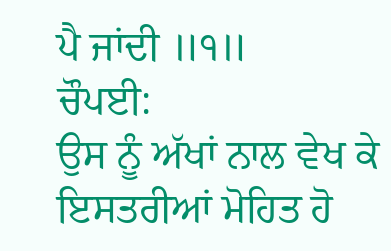ਪੈ ਜਾਂਦੀ ॥੧॥
ਚੌਪਈ:
ਉਸ ਨੂੰ ਅੱਖਾਂ ਨਾਲ ਵੇਖ ਕੇ ਇਸਤਰੀਆਂ ਮੋਹਿਤ ਹੋ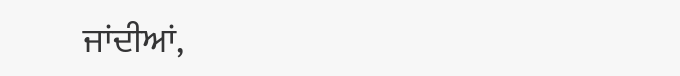ਜਾਂਦੀਆਂ,